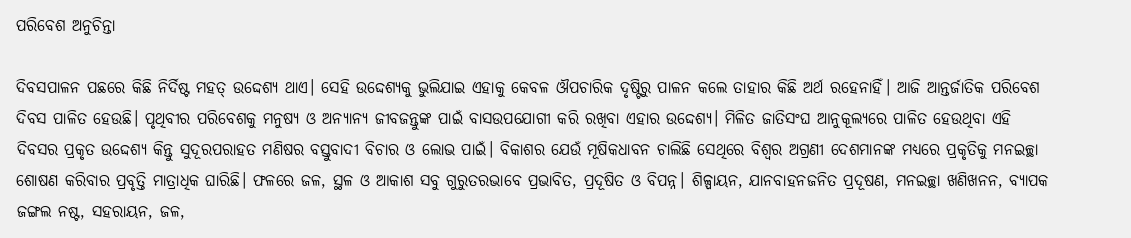ପରିବେଶ ଅନୁଚିନ୍ତା

ଦିବସପାଳନ ପଛରେ କିଛି ନିର୍ଦିଷ୍ଟ ମହତ୍‌ ଉଦ୍ଦେଶ୍ୟ ଥାଏ। ସେହି ଉଦ୍ଦେଶ୍ୟକୁ ଭୁଲିଯାଇ ଏହାକୁ କେବଳ ଔପଚାରିକ ଦୃଷ୍ଟିରୁ ପାଳନ କଲେ ତାହାର କିଛି ଅର୍ଥ ରହେନାହିଁ। ଆଜି ଆନ୍ତର୍ଜାତିକ ପରିବେଶ ଦିବସ ପାଳିତ ହେଉଛି। ପୃଥିବୀର ପରିବେଶକୁ ମନୁଷ୍ୟ ଓ ଅନ୍ୟାନ୍ୟ ଜୀବଜନ୍ତୁଙ୍କ ପାଇଁ ବାସଉପଯୋଗୀ କରି ରଖିବା ଏହାର ଉଦ୍ଦେଶ୍ୟ। ମିଳିତ ଜାତିସଂଘ ଆନୁକୂଲ୍ୟରେ ପାଳିତ ହେଉଥିବା ଏହି ଦିବସର ପ୍ରକୃତ ଉଦ୍ଦେଶ୍ୟ କିନ୍ତୁ ସୁଦୂରପରାହତ ମଣିଷର ବସ୍ତୁବାଦୀ ବିଚାର ଓ ଲୋଭ ପାଇଁ। ବିକାଶର ଯେଉଁ ମୂଷିକଧାବନ ଚାଲିଛି ସେଥିରେ ବିଶ୍ବର ଅଗ୍ରଣୀ ଦେଶମାନଙ୍କ ମଧ୍ୟରେ ପ୍ରକୃତିକୁ ମନଇଚ୍ଛା ଶୋଷଣ କରିବାର ପ୍ରବୃତ୍ତି ମାତ୍ରାଧିକ ଘାରିଛି। ଫଳରେ ଜଳ, ସ୍ଥଳ ଓ ଆକାଶ ସବୁ ଗୁରୁତରଭାବେ ପ୍ରଭାବିତ, ପ୍ରଦୂଷିତ ଓ ବିପନ୍ନ। ଶିଳ୍ପାୟନ, ଯାନବାହନଜନିତ ପ୍ରଦୂଷଣ, ମନଇଚ୍ଛା ଖଣିଖନନ, ବ୍ୟାପକ ଜଙ୍ଗଲ ନଷ୍ଟ, ସହରାୟନ, ଜଳ,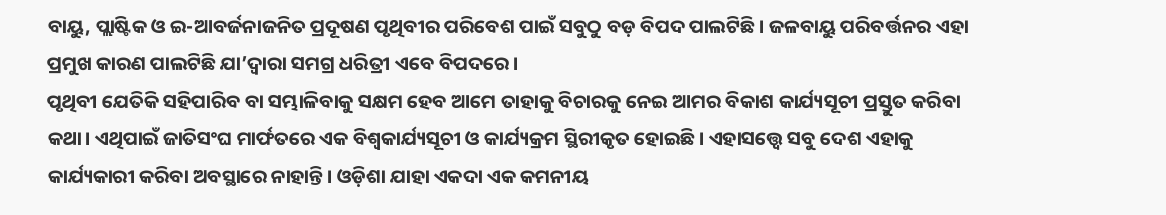ବାୟୁ, ପ୍ଲାଷ୍ଟିକ ଓ ଇ-ଆବର୍ଜନାଜନିତ ପ୍ରଦୂଷଣ ପୃଥିବୀର ପରିବେଶ ପାଇଁ ସବୁଠୁ ବଡ଼ ବିପଦ ପାଲଟିଛି। ଜଳବାୟୁ ପରିବର୍ତ୍ତନର ଏହା ପ୍ରମୁଖ କାରଣ ପାଲଟିଛି ଯା’ଦ୍ବାରା ସମଗ୍ର ଧରିତ୍ରୀ ଏବେ ବିପଦରେ।
ପୃଥିବୀ ଯେତିକି ସହିପାରିବ ବା ସମ୍ଭାଳିବାକୁ ସକ୍ଷମ ହେବ ଆମେ ତାହାକୁ ବିଚାରକୁ ନେଇ ଆମର ବିକାଶ କାର୍ଯ୍ୟସୂଚୀ ପ୍ରସ୍ତୁତ କରିବା କଥା। ଏଥିପାଇଁ ଜାତିସଂଘ ମାର୍ଫତରେ ଏକ ବିଶ୍ବକାର୍ଯ୍ୟସୂଚୀ ଓ କାର୍ଯ୍ୟକ୍ରମ ସ୍ଥିରୀକୃତ ହୋଇଛି। ଏହାସତ୍ତ୍ବେ ସବୁ ଦେଶ ଏହାକୁ କାର୍ଯ୍ୟକାରୀ କରିବା ଅବସ୍ଥାରେ ନାହାନ୍ତି। ଓଡ଼ିଶା ଯାହା ଏକଦା ଏକ କମନୀୟ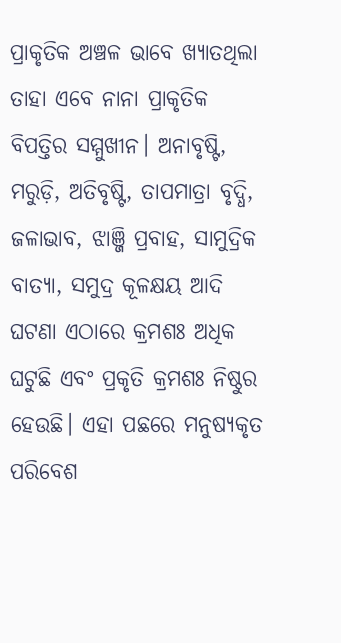ପ୍ରାକୃତିକ ଅଞ୍ଚଳ ଭାବେ ଖ୍ୟାତଥିଲା ତାହା ଏବେ ନାନା ପ୍ରାକୃତିକ ବିପତ୍ତିର ସମ୍ମୁଖୀନ। ଅନାବୃଷ୍ଟି, ମରୁଡ଼ି, ଅତିବୃଷ୍ଟି, ତାପମାତ୍ରା ବୃଦ୍ଧି, ଜଳାଭାବ, ଝାଞ୍ଜି ପ୍ରବାହ, ସାମୁଦ୍ରିକ ବାତ୍ୟା, ସମୁଦ୍ର କୂଳକ୍ଷୟ ଆଦି ଘଟଣା ଏଠାରେ କ୍ରମଶଃ ଅଧିକ ଘଟୁଛି ଏବଂ ପ୍ରକୃତି କ୍ରମଶଃ ନିଷ୍ଠୁର ହେଉଛି। ଏହା ପଛରେ ମନୁଷ୍ୟକୃତ ପରିବେଶ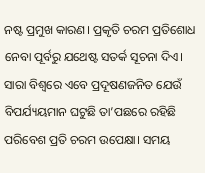ନଷ୍ଟ ପ୍ରମୁଖ କାରଣ। ପ୍ରକୃତି ଚରମ ପ୍ରତିଶୋଧ ନେବା ପୂର୍ବରୁ ଯଥେଷ୍ଟ ସତର୍କ ସୂଚନା ଦିଏ। ସାରା ବିଶ୍ବରେ ଏବେ ପ୍ରଦୂଷଣଜନିତ ଯେଉଁ ବିପର୍ଯ୍ୟୟମାନ ଘଟୁଛି ତା’ପଛରେ ରହିଛି ପରିବେଶ ପ୍ରତି ଚରମ ଉପେକ୍ଷା। ସମୟ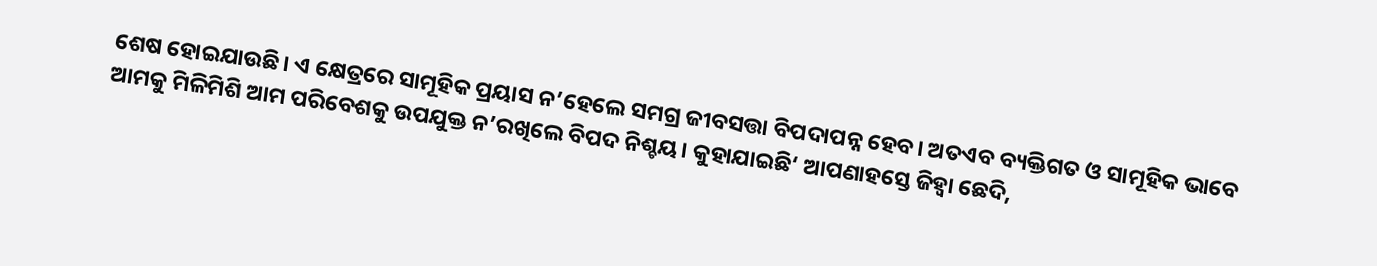ଶେଷ ହୋଇଯାଉଛି। ଏ କ୍ଷେତ୍ରରେ ସାମୂହିକ ପ୍ରୟାସ ନ’ହେଲେ ସମଗ୍ର ଜୀବସତ୍ତା ବିପଦାପନ୍ନ ହେବ। ଅତଏବ ବ୍ୟକ୍ତିଗତ ଓ ସାମୂହିକ ଭାବେ ଆମକୁ ମିଳିମିଶି ଆମ ପରିବେଶକୁ ଉପଯୁକ୍ତ ନ’ରଖିଲେ ବିପଦ ନିଶ୍ଚୟ। କୁହାଯାଇଛି‘ ଆପଣାହସ୍ତେ ଜିହ୍ବା ଛେଦି,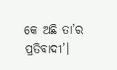କେ ଅଛି ତା’ର ପ୍ରତିବାଦୀ’।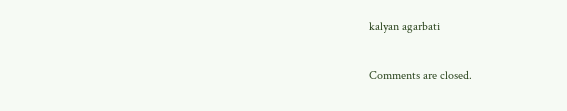kalyan agarbati

Comments are closed.